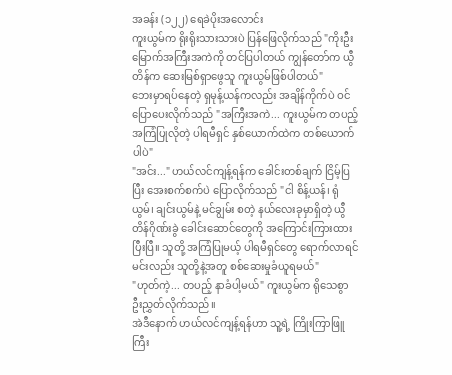အခန်း (၁၂၂) ရေခဲပိုးအလောင်း
ကူးယွမ်က ရိုးရိုးသားသားပဲ ပြန်ဖြေလိုက်သည် "ကိုးဦးမြောက်အကြီးအကဲကို တင်ပြပါတယ် ကျွန်တော်က ယွီတိန်က ဆေးမြစ်ရှာဖွေသူ ကူးယွမ်ဖြစ်ပါတယ်"
ဘေးမှာရပ်နေတဲ့ ရှမုန့်ယန်ကလည်း အချိန်ကိုက်ပဲ ဝင်ပြောပေးလိုက်သည် "အကြီးအကဲ... ကူးယွမ်က တပည့် အကြံပြုလိုတဲ့ ပါရမီရှင် နှစ်ယောက်ထဲက တစ်ယောက်ပါပဲ"
"အင်း..." ဟယ်လင်ကျန့်ရန်က ခေါင်းတစ်ချက် ငြိမ့်ပြပြီး အေးစက်စက်ပဲ ပြောလိုက်သည် "ငါ စိန့်ယန်၊ ရုံယွမ်၊ ချင်းယွမ်နဲ့ မင်ချွမ်း စတဲ့ နယ်လေးခုမှာရှိတဲ့ ယွီတိန်ဂိုဏ်းခွဲ ခေါင်းဆောင်တွေကို အကြောင်းကြားထားပြီးပြီ။ သူတို့ အကြံပြုမယ့် ပါရမီရှင်တွေ ရောက်လာရင် မင်းလည်း သူတို့နဲ့အတူ စစ်ဆေးမှုခံယူရမယ်"
"ဟုတ်ကဲ့... တပည့် နာခံပါ့မယ်" ကူးယွမ်က ရိုသေစွာ ဦးညွှတ်လိုက်သည်။
အဲဒီနောက် ဟယ်လင်ကျန့်ရန်ဟာ သူ့ရဲ့ ကြိုးကြာဖြူကြီး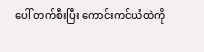ပေါ် တက်စီးပြီး ကောင်းကင်ယံထဲကို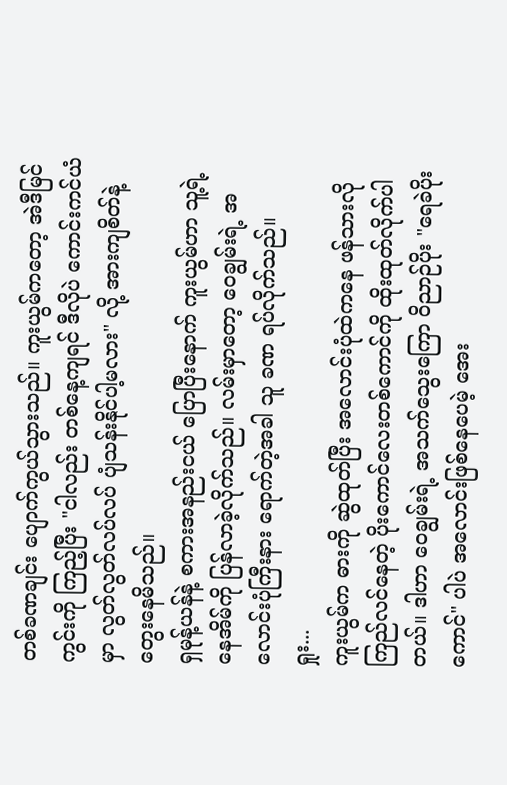တစ်ခဏချင်း ပျောက်ကွယ်သွားသည်။ ကူးယွမ်ကတော့ အဲဒီမြင်ကွင်းကို ကြည့်ပြီး "ငါလည်း တစ်နေ့ကျရင် ဒီလိုပဲ ကောင်းကင်ယံမှာ လွတ်လွတ်လပ်လပ် ပျံသန်းနိုင်ပါ့မလား" လို့ အားကျစိတ်နဲ့ တွေးနေမိသည်။
ရှမုန့်ယန်နဲ့ စကားအနည်းငယ် ပြောပြီးနောက် ကူးယွမ်ဟာ သူ့ရဲ့ နေအိမ်ကို ပြန်လာခဲ့လိုက်သည်။ လမ်းမှာတော့ ဝေချွမ်းရဲ့ အလောင်းပုံကြီးနား ရောက်တဲ့အခါ သူ ခဏ ရပ်လိုက်သည်။
ရှုး...
ကူးယွမ်က ဓားကို ဆွဲထုတ်ပြီး အလောင်းပုံထဲကနေ ဖန်သားလို ကြည်လင်နေတဲ့ ပိုးကောင်လေးတစ်ကောင်ကို ထိုးထုတ်လိုက်ပါတယ်။ ဒါဟာ ဝေချွမ်းရဲ့ အသက်သွေးကြော ဝိညာဉ်ပိုး "ရေခဲပိုးကောင်" ပါပဲ အလောင်းဖြစ်နေပေမဲ့ အေး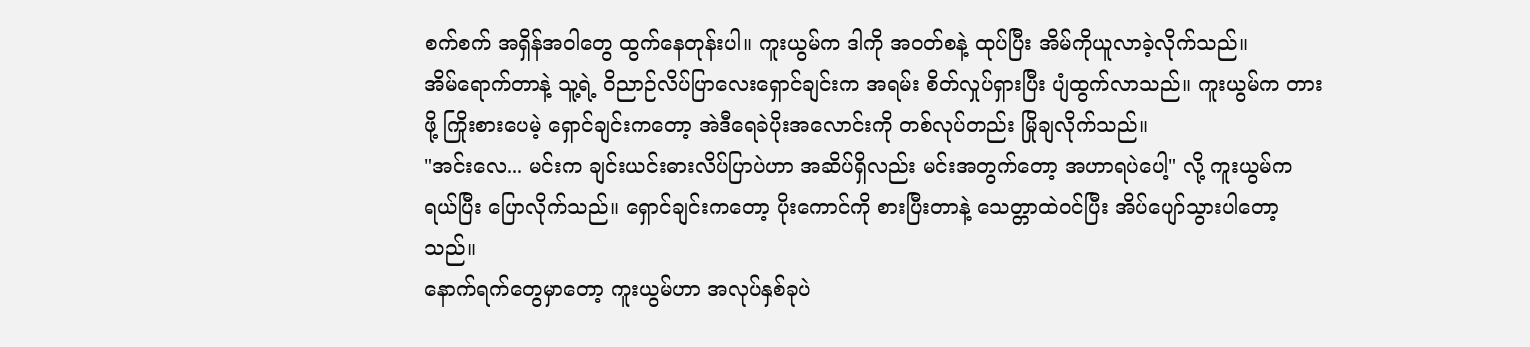စက်စက် အရှိန်အဝါတွေ ထွက်နေတုန်းပါ။ ကူးယွမ်က ဒါကို အဝတ်စနဲ့ ထုပ်ပြီး အိမ်ကိုယူလာခဲ့လိုက်သည်။
အိမ်ရောက်တာနဲ့ သူ့ရဲ့ ဝိညာဉ်လိပ်ပြာလေးရှောင်ချင်းက အရမ်း စိတ်လှုပ်ရှားပြီး ပျံထွက်လာသည်။ ကူးယွမ်က တားဖို့ ကြိုးစားပေမဲ့ ရှောင်ချင်းကတော့ အဲဒီရေခဲပိုးအလောင်းကို တစ်လုပ်တည်း မြိုချလိုက်သည်။
"အင်းလေ... မင်းက ချင်းယင်းဓားလိပ်ပြာပဲဟာ အဆိပ်ရှိလည်း မင်းအတွက်တော့ အဟာရပဲပေါ့" လို့ ကူးယွမ်က ရယ်ပြီး ပြောလိုက်သည်။ ရှောင်ချင်းကတော့ ပိုးကောင်ကို စားပြီးတာနဲ့ သေတ္တာထဲဝင်ပြီး အိပ်ပျော်သွားပါတော့သည်။
နောက်ရက်တွေမှာတော့ ကူးယွမ်ဟာ အလုပ်နှစ်ခုပဲ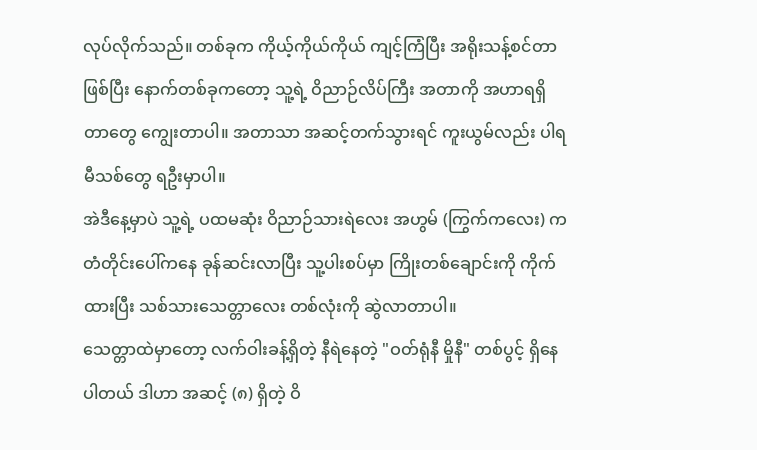လုပ်လိုက်သည်။ တစ်ခုက ကိုယ့်ကိုယ်ကိုယ် ကျင့်ကြံပြီး အရိုးသန့်စင်တာဖြစ်ပြီး နောက်တစ်ခုကတော့ သူ့ရဲ့ ဝိညာဉ်လိပ်ကြီး အတာကို အဟာရရှိတာတွေ ကျွေးတာပါ။ အတာသာ အဆင့်တက်သွားရင် ကူးယွမ်လည်း ပါရမီသစ်တွေ ရဦးမှာပါ။
အဲဒီနေ့မှာပဲ သူ့ရဲ့ ပထမဆုံး ဝိညာဉ်သားရဲလေး အဟွမ် (ကြွက်ကလေး) က တံတိုင်းပေါ်ကနေ ခုန်ဆင်းလာပြီး သူ့ပါးစပ်မှာ ကြိုးတစ်ချောင်းကို ကိုက်ထားပြီး သစ်သားသေတ္တာလေး တစ်လုံးကို ဆွဲလာတာပါ။
သေတ္တာထဲမှာတော့ လက်ဝါးခန့်ရှိတဲ့ နီရဲနေတဲ့ "ဝတ်ရုံနီ မှိုနီ" တစ်ပွင့် ရှိနေပါတယ် ဒါဟာ အဆင့် (၈) ရှိတဲ့ ဝိ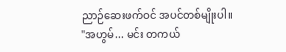ညာဉ်ဆေးဖက်ဝင် အပင်တစ်မျိုးပါ။
"အဟွမ်... မင်း တကယ်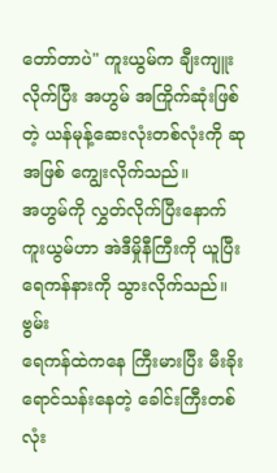တော်တာပဲ" ကူးယွမ်က ချီးကျူးလိုက်ပြီး အဟွမ် အကြိုက်ဆုံးဖြစ်တဲ့ ယန်မုန့်ဆေးလုံးတစ်လုံးကို ဆုအဖြစ် ကျွေးလိုက်သည်။
အဟွမ်ကို လွှတ်လိုက်ပြီးနောက် ကူးယွမ်ဟာ အဲဒီမှိုနီကြီးကို ယူပြီး ရေကန်နားကို သွားလိုက်သည်။
ဗွမ်း
ရေကန်ထဲကနေ ကြီးမားပြီး မီးခိုးရောင်သန်းနေတဲ့ ခေါင်းကြီးတစ်လုံး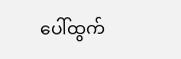ပေါ်ထွက်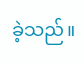ခဲ့သည်။